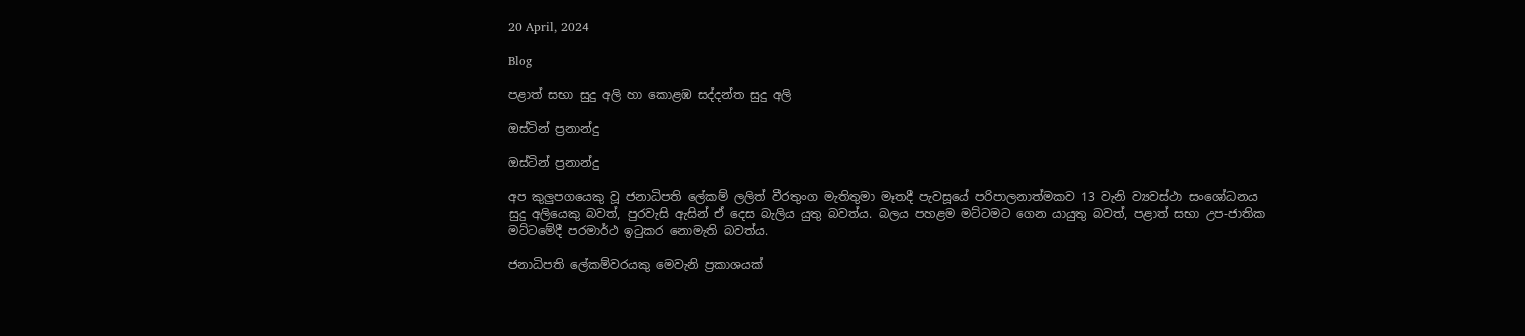20 April, 2024

Blog

පළාත් සභා සුදු අලි හා කොළඹ සද්දන්ත සුදු අලි

ඔස්‌ටින් ප්‍රනාන්දු

ඔස්‌ටින් ප්‍රනාන්දු

අප කුලුපගයෙකු වූ ජනාධිපති ලේකම් ලලිත් වීරතුංග මැතිතුමා මෑතදී පැවසූයේ පරිපාලනාත්මකව 13 වැනි ව්‍යවස්‌ථා සංශෝධනය සුදු අලියෙකු බවත්, පුරවැසි ඇසින් ඒ දෙස බැලිය යුතු බවත්ය. බලය පහළම මට්‌ටමට ගෙන යායුතු බවත්, පළාත් සභා උප-ජාතික මට්‌ටමේදී පරමාර්ථ ඉටුකර නොමැති බවත්ය.

ජනාධිපති ලේකම්වරයකු මෙවැනි ප්‍රකාශයක්‌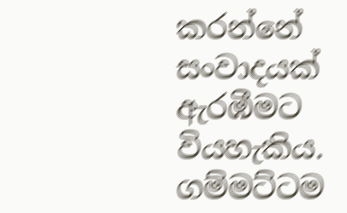කරන්නේ සංවාදයක්‌ ඇරඹීමට වියහැකිය. ගම්මට්‌ටම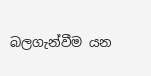බලගැන්වීම යන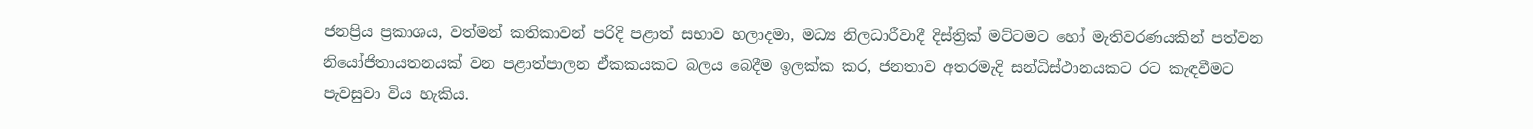ජනප්‍රිය ප්‍රකාශය, වත්මන් කතිකාවන් පරිදි පළාත් සභාව හලාදමා, මධ්‍ය නිලධාරීවාදී දිස්‌ත්‍රික්‌ මට්‌ටමට හෝ මැතිවරණයකින් පත්වන නියෝජිතායතනයක්‌ වන පළාත්පාලන ඒකකයකට බලය බෙදීම ඉලක්‌ක කර, ජනතාව අතරමැදි සන්ධිස්‌ථානයකට රට කැඳවීමට පැවසුවා විය හැකිය.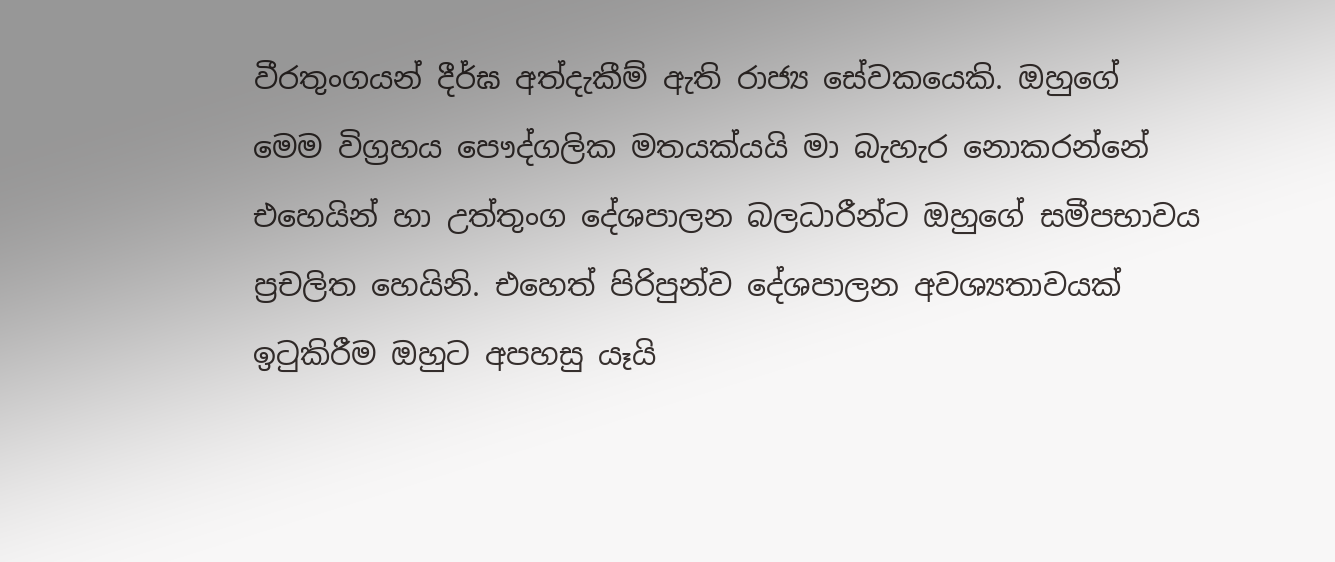වීරතුංගයන් දීර්ඝ අත්දැකීම් ඇති රාජ්‍ය සේවකයෙකි. ඔහුගේ මෙම විග්‍රහය පෞද්ගලික මතයක්‌යයි මා බැහැර නොකරන්නේ එහෙයින් හා උත්තුංග දේශපාලන බලධාරීන්ට ඔහුගේ සමීපභාවය ප්‍රචලිත හෙයිනි. එහෙත් පිරිපුන්ව දේශපාලන අවශ්‍යතාවයක්‌ ඉටුකිරීම ඔහුට අපහසු යෑයි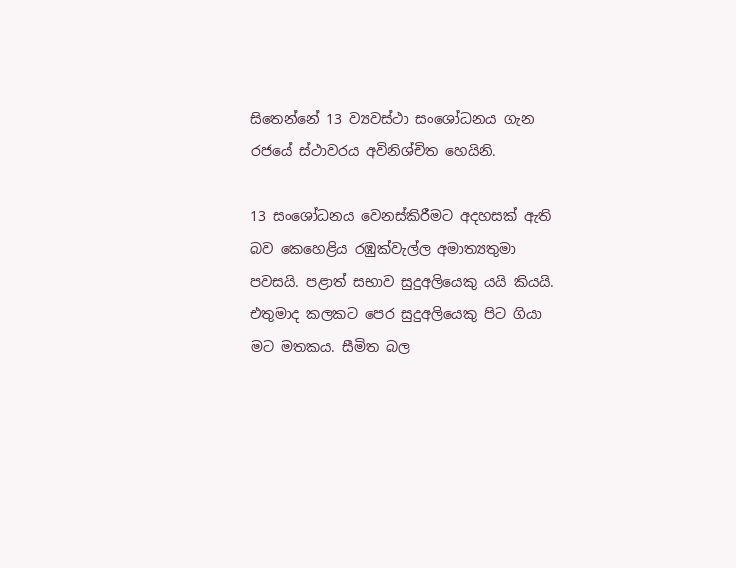සිතෙන්නේ 13 ව්‍යවස්‌ථා සංශෝධනය ගැන රජයේ ස්‌ථාවරය අවිනිශ්චිත හෙයිනි.

13 සංශෝධනය වෙනස්‌කිරීමට අදහසක්‌ ඇති බව කෙහෙළිය රඹුක්‌වැල්ල අමාත්‍යතුමා පවසයි. පළාත් සභාව සුදුඅලියෙකු යයි කියයි. එතුමාද කලකට පෙර සුදුඅලියෙකු පිට ගියා මට මතකය. සීමිත බල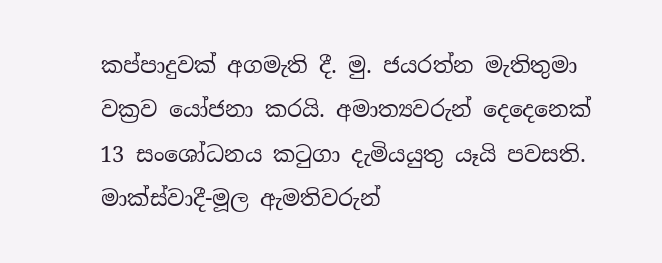කප්පාදුවක්‌ අගමැති දී. මු. ජයරත්න මැතිතුමා වක්‍රව යෝජනා කරයි. අමාත්‍යවරුන් දෙදෙනෙක්‌ 13 සංශෝධනය කටුගා දැමියයුතු යෑයි පවසති. මාක්‌ස්‌වාදී-මූල ඇමතිවරුන්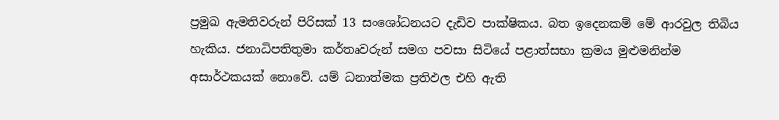ප්‍රමුඛ ඇමතිවරුන් පිරිසක්‌ 13 සංශෝධනයට දැඩිව පාක්‌ෂිකය. බත ඉදෙනකම් මේ ආරවුල තිබිය හැකිය. ජනාධිපතිතුමා කර්තෘවරුන් සමග පවසා සිටියේ පළාත්සභා ක්‍රමය මුළුමනින්ම අසාර්ථකයක්‌ නොවේ. යම් ධනාත්මක ප්‍රතිඵල එහි ඇති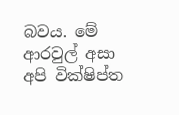බවය. මේ ආරවුල් අසා අපි වික්‌ෂිප්ත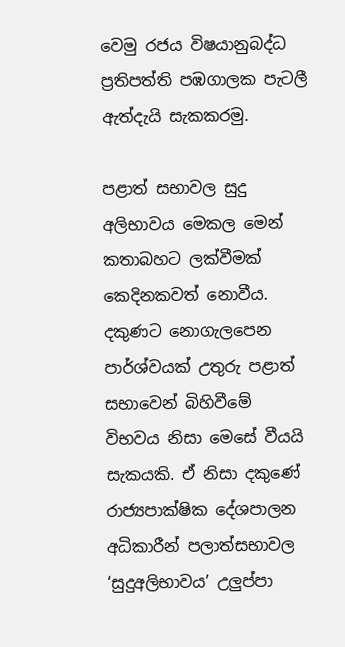වෙමු රජය විෂයානුබද්ධ ප්‍රතිපත්ති පඹගාලක පැටලී ඇත්දැයි සැකකරමු.

පළාත් සභාවල සුදු අලිභාවය මෙකල මෙන් කතාබහට ලක්‌වීමක්‌ කෙදිනකවත් නොවීය. දකුණට නොගැලපෙන පාර්ශ්වයක්‌ උතුරු පළාත් සභාවෙන් බිහිවීමේ විභවය නිසා මෙසේ වීයයි සැකයකි. ඒ නිසා දකුණේ රාජ්‍යපාක්‌ෂික දේශපාලන අධිකාරීන් පලාත්සභාවල ‘සුදුඅලිභාවය’ උලුප්පා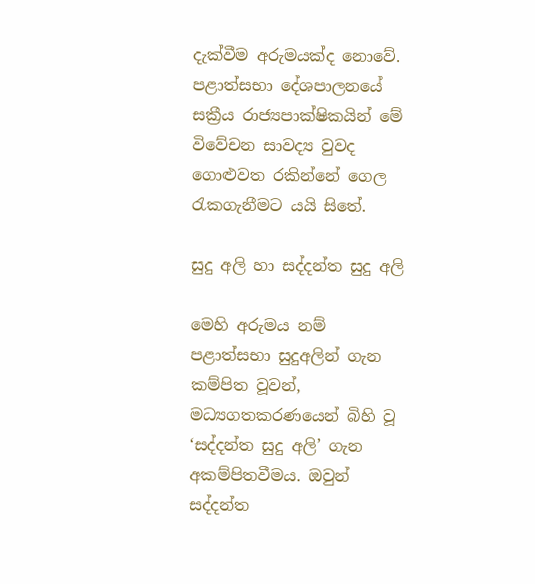දැක්‌වීම අරුමයක්‌ද නොවේ. පළාත්සභා දේශපාලනයේ සක්‍රීය රාජ්‍යපාක්‌ෂිකයින් මේ විවේචන සාවද්‍ය වුවද ගොළුවත රකින්නේ ගෙල රැකගැනීමට යයි සිතේ.

සුදු අලි හා සද්දන්ත සුදු අලි

මෙහි අරුමය නම් පළාත්සභා සුදුඅලින් ගැන කම්පිත වූවන්, මධ්‍යගතකරණයෙන් බිහි වූ ‘සද්දන්ත සුදු අලි’ ගැන අකම්පිතවීමය. ඔවුන් සද්දන්ත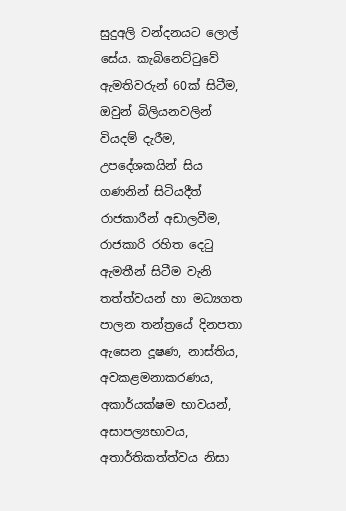සුදුඅලි වන්දනයට ලොල් සේය. කැබිනෙට්‌ටුවේ ඇමතිවරුන් 60ක්‌ සිටීම, ඔවුන් බිලියනවලින් වියදම් දැරීම, උපදේශකයින් සිය ගණනින් සිටියදීත් රාජකාරීන් අඩාලවීම, රාජකාරි රහිත දෙටු ඇමතීන් සිටීම වැනි තත්ත්වයන් හා මධ්‍යගත පාලන තන්ත්‍රයේ දිනපතා ඇසෙන දූෂණ, නාස්‌තිය, අවකළමනාකරණය, අකාර්යක්‌ෂම භාවයන්, අසාපල්‍යභාවය, අතාර්තිකත්ත්වය නිසා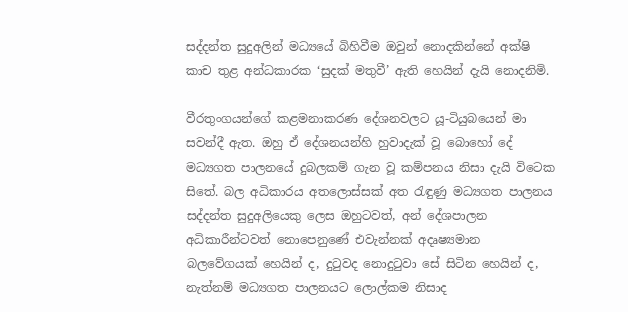සද්දන්ත සුදුඅලින් මධ්‍යයේ බිහිවීම ඔවුන් නොදකින්නේ අක්‌ෂි කාච තුළ අන්ධකාරක ‘සුදක්‌ මතුවී’ ඇති හෙයින් දැයි නොදනිමි.

වීරතුංගයන්ගේ කළමනාකරණ දේශනවලට යූ-ටියුබයෙන් මා සවන්දී ඇත. ඔහු ඒ දේශනයන්හි හුවාදැක්‌ වූ බොහෝ දේ මධ්‍යගත පාලනයේ දුබලකම් ගැන වූ කම්පනය නිසා දැයි විටෙක සිතේ. බල අධිකාරය අතලොස්‌සක්‌ අත රැඳුණු මධ්‍යගත පාලනය සද්දන්ත සුදුඅලියෙකු ලෙස ඔහුටවත්, අන් දේශපාලන අධිකාරීන්ටවත් නොපෙනුණේ එවැන්නක්‌ අදෘෂ්‍යමාන බලවේගයක්‌ හෙයින් ද, දුටුවද නොදුටුවා සේ සිටින හෙයින් ද, නැත්නම් මධ්‍යගත පාලනයට ලොල්කම නිසාද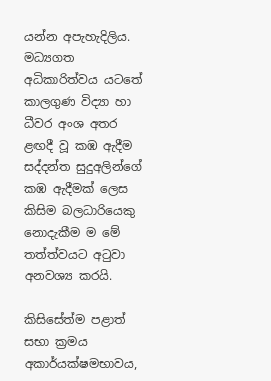යන්න අපැහැදිලිය. මධ්‍යගත අධිකාරිත්වය යටතේ කාලගුණ විද්‍යා හා ධීවර අංශ අතර ළඟදී වූ කඹ ඇදීම සද්දන්ත සුදුඅලින්ගේ කඹ ඇදීමක්‌ ලෙස කිසිම බලධාරියෙකු නොදැකීම ම මේ තත්ත්වයට අටුවා අනවශ්‍ය කරයි.

කිසිසේත්ම පළාත් සභා ක්‍රමය අකාර්යක්‌ෂමභාවය,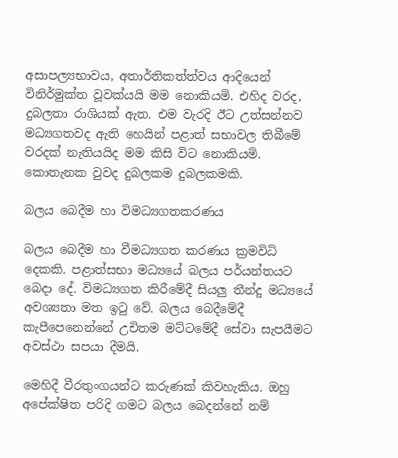අසාපල්‍යභාවය, අතාර්තිකත්ත්වය ආදියෙන් විනිර්මුක්‌ත වූවක්‌යයි මම නොකියමි. එහිද වරද, දුබලතා රාශියක්‌ ඇත. එම වැරදි ඊට උත්සන්නව මධ්‍යගතවද ඇති හෙයින් පළාත් සභාවල තිබීමේ වරදක්‌ නැතියයිද මම කිසි විට නොකියමි. කොතැනක වුවද දුබලකම දුබලකමකි.

බලය බෙදීම හා විමධ්‍යගතකරණය

බලය බෙදීම හා වීමධ්‍යගත කරණය ක්‍රමවිධි දෙකකි. පළාත්සභා මධ්‍යයේ බලය පර්යන්තයට බෙදා දේ. විමධ්‍යගත කිරීමේදී සියලු තීන්දු මධ්‍යයේ අවශ්‍යතා මත ඉටු වේ. බලය බෙදීමේදී කැපීපෙනෙන්නේ උචිතම මට්‌ටමේදී සේවා සැපයීමට අවස්‌ථා සපයා දීමයි.

මෙහිදී වීරතුංගයන්ට කරුණක්‌ කිවහැකිය. ඔහු අපේක්‌ෂිත පරිදි ගමට බලය බෙදන්නේ නම්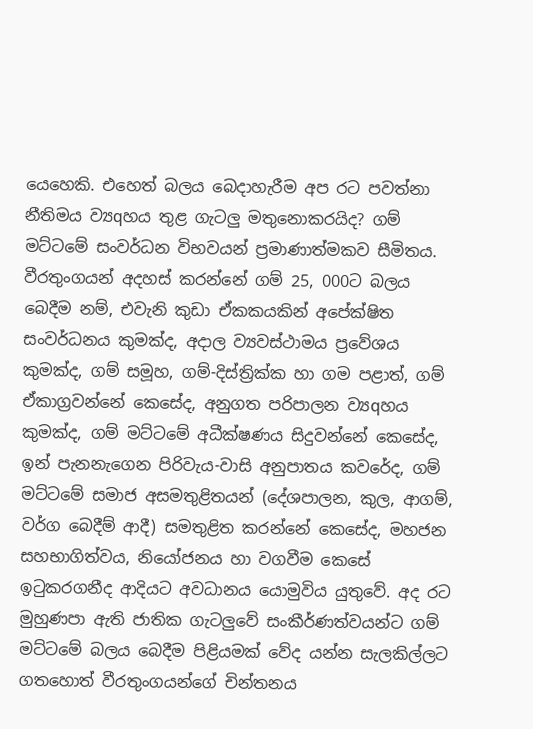යෙහෙකි. එහෙත් බලය බෙදාහැරීම අප රට පවත්නා නීතිමය ව්‍යqහය තුළ ගැටලු මතුනොකරයිද? ගම් මට්‌ටමේ සංවර්ධන විභවයන් ප්‍රමාණාත්මකව සීමිතය. වීරතුංගයන් අදහස්‌ කරන්නේ ගම් 25, 000ට බලය බෙදීම නම්, එවැනි කුඩා ඒකකයකින් අපේක්‌ෂිත සංවර්ධනය කුමක්‌ද, අදාල ව්‍යවස්‌ථාමය ප්‍රවේශය කුමක්‌ද, ගම් සමූහ, ගම්-දිස්‌ත්‍රික්‌ක හා ගම පළාත්, ගම් ඒකාග්‍රවන්නේ කෙසේද, අනුගත පරිපාලන ව්‍යqහය කුමක්‌ද, ගම් මට්‌ටමේ අධීක්‌ෂණය සිදුවන්නේ කෙසේද, ඉන් පැනනැගෙන පිරිවැය-වාසි අනුපාතය කවරේද, ගම් මට්‌ටමේ සමාජ අසමතුළිතයන් (දේශපාලන, කුල, ආගම්, වර්ග බෙදීම් ආදී) සමතුළිත කරන්නේ කෙසේද, මහජන සහභාගිත්වය, නියෝජනය හා වගවීම කෙසේ ඉටුකරගනීද ආදියට අවධානය යොමුවිය යුතුවේ. අද රට මුහුණපා ඇති ජාතික ගැටලුවේ සංකීර්ණත්වයන්ට ගම් මට්‌ටමේ බලය බෙදීම පිළියමක්‌ වේද යන්න සැලකිල්ලට ගතහොත් වීරතුංගයන්ගේ චින්තනය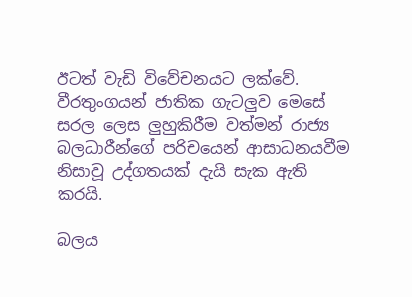ඊටත් වැඩි විවේචනයට ලක්‌වේ. වීරතුංගයන් ජාතික ගැටලුව මෙසේ සරල ලෙස ලුහුකිරීම වත්මන් රාජ්‍ය බලධාරීන්ගේ පරිචයෙන් ආසාධනයවීම නිසාවූ උද්ගතයක්‌ දැයි සැක ඇති කරයි.

බලය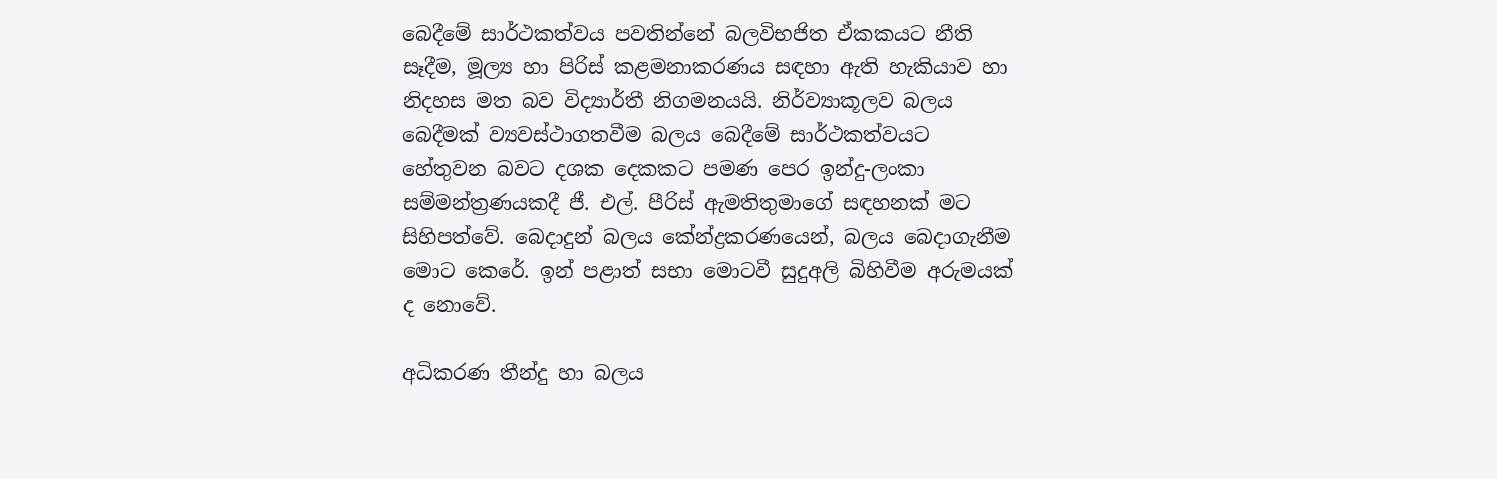බෙදීමේ සාර්ථකත්වය පවතින්නේ බලවිභජිත ඒකකයට නීති සෑදීම, මූල්‍ය හා පිරිස්‌ කළමනාකරණය සඳහා ඇති හැකියාව හා නිදහස මත බව විද්‍යාර්තී නිගමනයයි. නිර්ව්‍යාකූලව බලය බෙදීමක්‌ ව්‍යවස්‌ථාගතවීම බලය බෙදීමේ සාර්ථකත්වයට හේතුවන බවට දශක දෙකකට පමණ පෙර ඉන්දු-ලංකා සම්මන්ත්‍රණයකදී ජී. එල්. පීරිස්‌ ඇමතිතුමාගේ සඳහනක්‌ මට සිහිපත්වේ. බෙදාදුන් බලය කේන්ද්‍රකරණයෙන්, බලය බෙදාගැනීම මොට කෙරේ. ඉන් පළාත් සභා මොටවී සුදුඅලි බිහිවීම අරුමයක්‌ ද නොවේ.

අධිකරණ තීන්දු හා බලය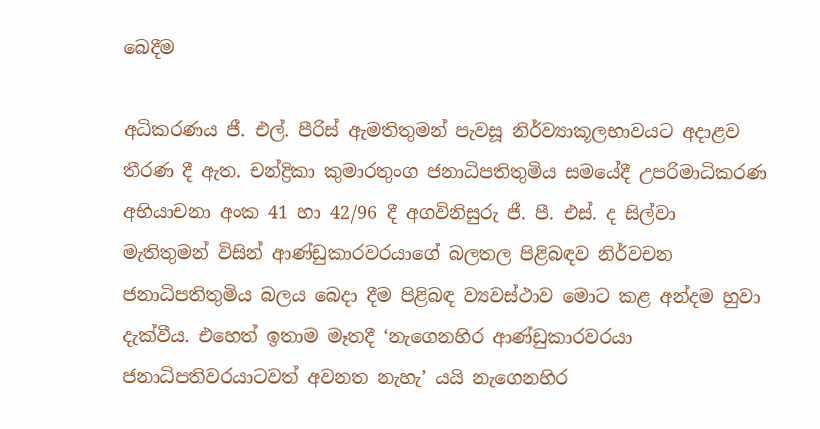බෙදීම

අධිකරණය ජී. එල්. පීරිස්‌ ඇමතිතුමන් පැවසූ නිර්ව්‍යාකූලභාවයට අදාළව තීරණ දී ඇත. චන්ද්‍රිකා කුමාරතුංග ජනාධිපතිතුමිය සමයේදී උපරිමාධිකරණ අභියාචනා අංක 41 හා 42/96 දී අගවිනිසුරු ජී. පී. එස්‌. ද සිල්වා මැතිතුමන් විසින් ආණ්‌ඩුකාරවරයාගේ බලතල පිළිබඳව නිර්වචන ජනාධිපතිතුමිය බලය බෙදා දීම පිළිබඳ ව්‍යවස්‌ථාව මොට කළ අන්දම හුවා දැක්‌වීය. එහෙත් ඉතාම මෑතදී ‘නැගෙනහිර ආණ්‌ඩුකාරවරයා ජනාධිපතිවරයාටවත් අවනත නැහැ’ යයි නැගෙනහිර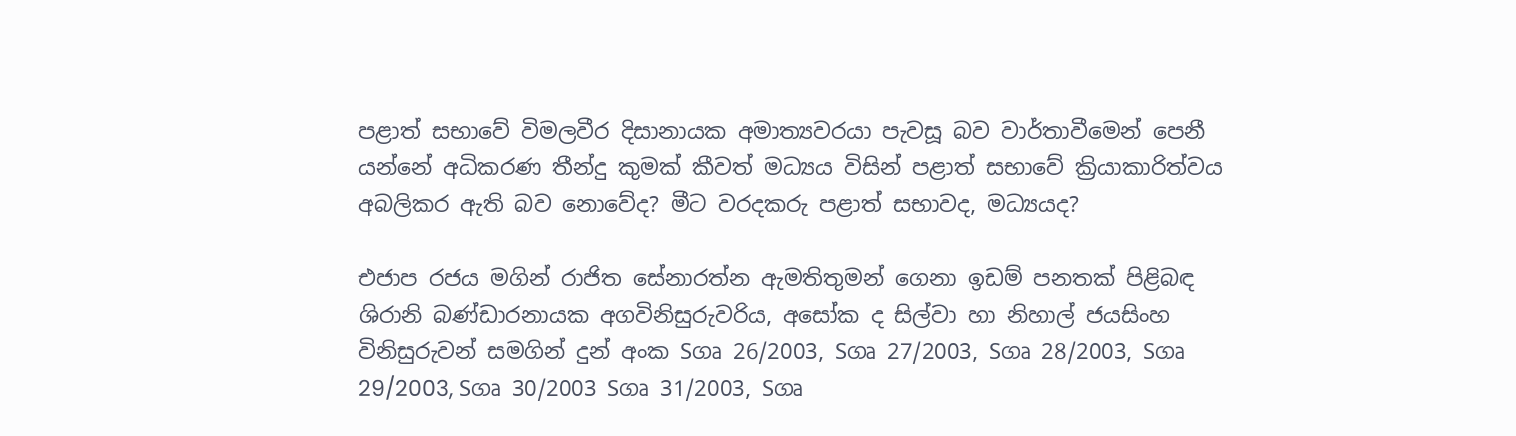පළාත් සභාවේ විමලවීර දිසානායක අමාත්‍යවරයා පැවසූ බව වාර්තාවීමෙන් පෙනී යන්නේ අධිකරණ තීන්දු කුමක්‌ කීවත් මධ්‍යය විසින් පළාත් සභාවේ ක්‍රියාකාරිත්වය අබලිකර ඇති බව නොවේද? මීට වරදකරු පළාත් සභාවද, මධ්‍යයද?

එජාප රජය මගින් රාජිත සේනාරත්න ඇමතිතුමන් ගෙනා ඉඩම් පනතක්‌ පිළිබඳ ශිරානි බණ්‌ඩාරනායක අගවිනිසුරුවරිය, අසෝක ද සිල්වා හා නිහාල් ජයසිංහ විනිසුරුවන් සමගින් දුන් අංක Sගෘ 26/2003, Sගෘ 27/2003, Sගෘ 28/2003, Sගෘ 29/2003, Sගෘ 30/2003 Sගෘ 31/2003, Sගෘ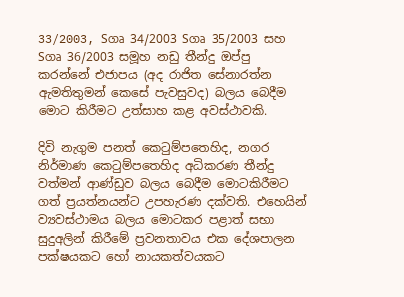33/2003, Sගෘ 34/2003 Sගෘ 35/2003 සහ Sගෘ 36/2003 සමූහ නඩු තීන්දු ඔප්පු කරන්නේ එජාපය (අද රාජිත සේනාරත්න ඇමතිතුමන් කෙසේ පැවසුවද) බලය බෙදීම මොට කිරීමට උත්සාහ කළ අවස්‌ථාවකි.

දිවි නැගුම පනත් කෙටුම්පතෙහිද, නගර නිර්මාණ කෙටුම්පතෙහිද අධිකරණ තීන්දු වත්මන් ආණ්‌ඩුව බලය බෙදීම මොටකිරීමට ගත් ප්‍රයත්නයන්ට උපහැරණ දක්‌වති. එහෙයින් ව්‍යවස්‌ථාමය බලය මොටකර පළාත් සභා සුදුඅලින් කිරීමේ ප්‍රවනතාවය එක දේශපාලන පක්‌ෂයකට හෝ නායකත්වයකට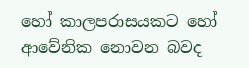හෝ කාලපරාසයකට හෝ ආවේනික නොවන බවද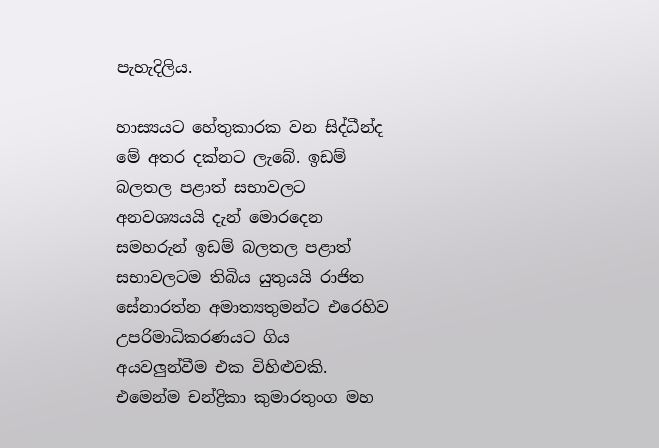පැහැදිලිය.

හාස්‍යයට හේතුකාරක වන සිද්ධීන්ද මේ අතර දක්‌නට ලැබේ. ඉඩම් බලතල පළාත් සභාවලට අනවශ්‍යයයි දැන් මොරදෙන සමහරුන් ඉඩම් බලතල පළාත් සභාවලටම තිබිය යුතුයයි රාජිත සේනාරත්න අමාත්‍යතුමන්ට එරෙහිව උපරිමාධිකරණයට ගිය අයවලුන්වීම එක විහිළුවකි. එමෙන්ම චන්ද්‍රිකා කුමාරතුංග මහ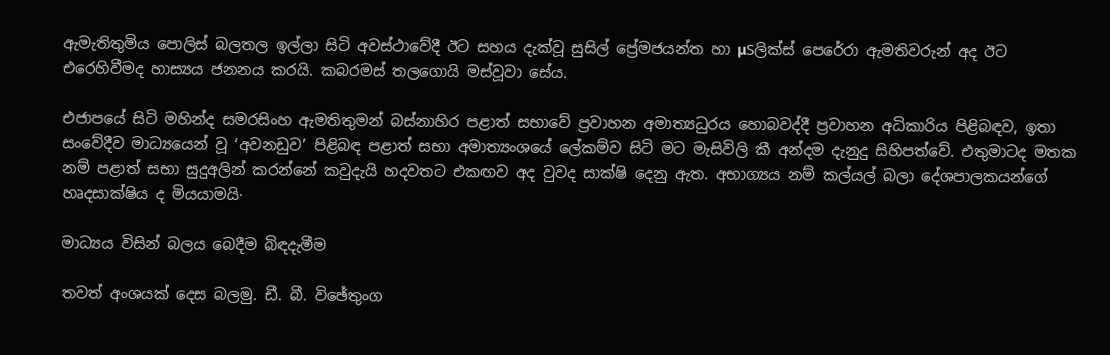ඇමැතිතුමිය පොලිස්‌ බලතල ඉල්ලා සිටි අවස්‌ථාවේදී ඊට සහය දැක්‌වූ සුසිල් ප්‍රේමජයන්ත හා µSලික්‌ස්‌ පෙරේරා ඇමතිවරුන් අද ඊට එරෙහිවීමද හාස්‍යය ජනනය කරයි. කබරමස්‌ තලගොයි මස්‌වූවා සේය.

එජාපයේ සිටි මහින්ද සමරසිංහ ඇමතිතුමන් බස්‌නාහිර පළාත් සභාවේ ප්‍රවාහන අමාත්‍යධුරය හොබවද්දී ප්‍රවාහන අධිකාරිය පිළිබඳව, ඉතා සංවේදීව මාධ්‍යයෙන් වූ ‘අවනඩුව’ පිළිබඳ පළාත් සභා අමාත්‍යංශයේ ලේකම්ව සිටි මට මැසිවිලි කී අන්දම දැනුදු සිහිපත්වේ. එතුමාටද මතක නම් පළාත් සභා සුදුඅලින් කරන්නේ කවුදැයි හදවතට එකඟව අද වුවද සාක්‌ෂි දෙනු ඇත. අභාග්‍යය නම් කල්යල් බලා දේශපාලකයන්ගේ හෘදසාක්‌ෂිය ද මියයාමයි·

මාධ්‍යය විසින් බලය බෙදීම බිඳදැමීම

තවත් අංශයක්‌ දෙස බලමු. ඩී. බී. විඡේතුංග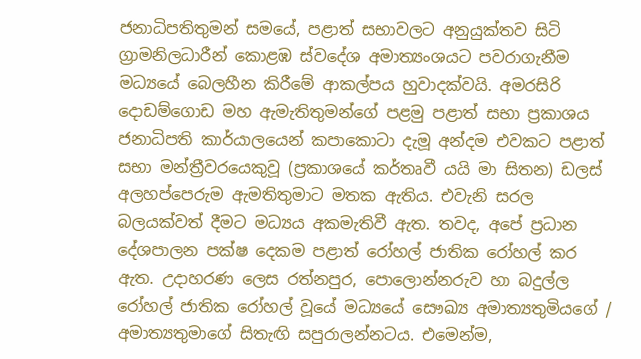ජනාධිපතිතුමන් සමයේ, පළාත් සභාවලට අනුයුක්‌තව සිටි ග්‍රාමනිලධාරීන් කොළඹ ස්‌වදේශ අමාත්‍යංශයට පවරාගැනීම මධ්‍යයේ බෙලහීන කිරීමේ ආකල්පය හුවාදක්‌වයි. අමරසිරි දොඩම්ගොඩ මහ ඇමැතිතුමන්ගේ පළමු පළාත් සභා ප්‍රකාශය ජනාධිපති කාර්යාලයෙන් කපාකොටා දැමූ අන්දම එවකට පළාත් සභා මන්ත්‍රීවරයෙකුවූ (ප්‍රකාශයේ කර්තෘවී යයි මා සිතන) ඩලස්‌ අලහප්පෙරුම ඇමතිතුමාට මතක ඇතිය. එවැනි සරල බලයක්‌වත් දීමට මධ්‍යය අකමැතිවී ඇත. තවද, අපේ ප්‍රධාන දේශපාලන පක්‌ෂ දෙකම පළාත් රෝහල් ජාතික රෝහල් කර ඇත. උදාහරණ ලෙස රත්නපුර, පොලොන්නරුව හා බදුල්ල රෝහල් ජාතික රෝහල් වූයේ මධ්‍යයේ සෞඛ්‍ය අමාත්‍යතුමියගේ / අමාත්‍යතුමාගේ සිතැඟි සපුරාලන්නටය. එමෙන්ම,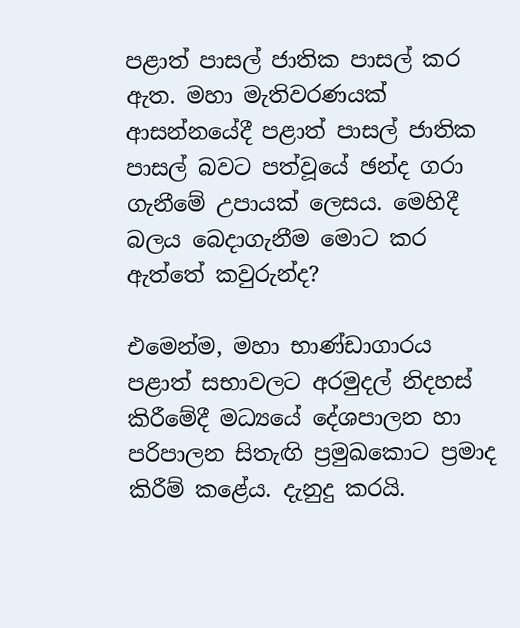පළාත් පාසල් ජාතික පාසල් කර ඇත. මහා මැතිවරණයක්‌ ආසන්නයේදී පළාත් පාසල් ජාතික පාසල් බවට පත්වූයේ ඡන්ද ගරා ගැනීමේ උපායක්‌ ලෙසය. මෙහිදී බලය බෙදාගැනීම මොට කර ඇත්තේ කවුරුන්ද?

එමෙන්ම, මහා භාණ්‌ඩාගාරය පළාත් සභාවලට අරමුදල් නිදහස්‌ කිරීමේදී මධ්‍යයේ දේශපාලන හා පරිපාලන සිතැඟි ප්‍රමුඛකොට ප්‍රමාද කිරීම් කළේය. දැනුදු කරයි.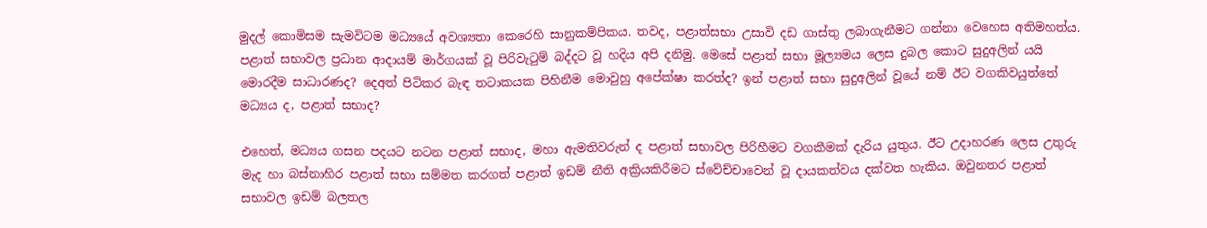මුදල් කොමිසම සැමවිටම මධ්‍යයේ අවශ්‍යතා කෙරෙහි සානුකම්පිකය. තවද, පළාත්සභා උසාවි දඩ ගාස්‌තු ලබාගැනීමට ගන්නා වෙහෙස අතිමහත්ය. පළාත් සභාවල ප්‍රධාන ආදායම් මාර්ගයක්‌ වූ පිරිවැටුම් බද්දට වූ හදිය අපි දනිමු. මෙසේ පළාත් සභා මූල්‍යමය ලෙස දුබල කොට සුදුඅලින් යයි මොරදීම සාධාරණද? දෙඅත් පිටිකර බැඳ තටාකයක පිහිනීම මොවුහු අපේක්‌ෂා කරත්ද? ඉන් පළාත් සභා සුදුඅලින් වූයේ නම් ඊට වගකිවයුත්තේ මධ්‍යය ද, පළාත් සභාද?

එහෙත්, මධ්‍යය ගසන පදයට නටන පළාත් සභාද, මහා ඇමතිවරුන් ද පළාත් සභාවල පිරිහීමට වගකීමක්‌ දැරිය යුතුය. ඊට උදාහරණ ලෙස උතුරු මැද හා බස්‌නාහිර පළාත් සභා සම්මත කරගත් පළාත් ඉඩම් නීති අක්‍රියකිරීමට ස්‌වේච්චාවෙන් වූ දායකත්වය දක්‌වත හැකිය. ඔවුනතර පළාත් සභාවල ඉඩම් බලතල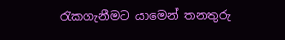රැකගැනීමට යාමෙන් තනතුරු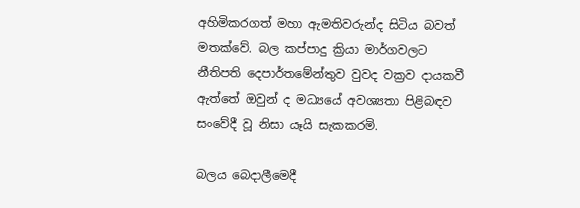අහිමිකරගත් මහා ඇමතිවරුන්ද සිටිය බවත් මතක්‌වේ. බල කප්පාදු ක්‍රියා මාර්ගවලට නීතිපති දෙපාර්තමේන්තුව වුවද වක්‍රව දායකවී ඇත්තේ ඔවුන් ද මධ්‍යයේ අවශ්‍යතා පිළිබඳව සංවේදී වූ නිසා යෑයි සැකකරමි.

බලය බෙදාලීමෙදී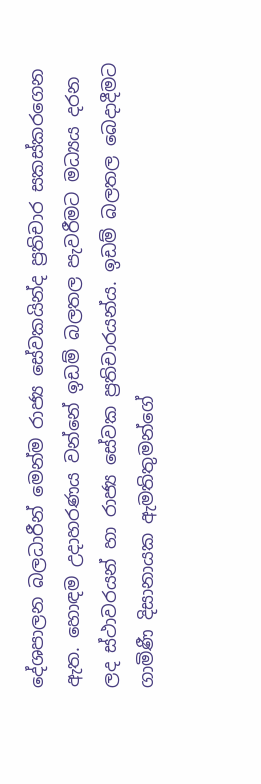දේශපාලන බලධාරීන් මෙන්ම රාජ්‍ය සේවකයින්ද ප්‍රතිචාර සකස්‌කරගෙන ඇත. හොඳම උදාහරණය වන්නේ ඉඩම් බලතල පැවරීමට මධ්‍යය දරන ලද ස්‌ථාවරයන් හා රාජ්‍ය සේවක ප්‍රතිචාරයන්ය. ඉඩම් බලතල බෙදාදීමට ගාමිණී දිසානායක ඇමතිතුමන්ගේ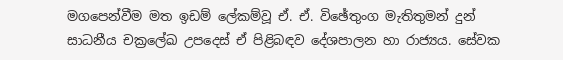මගපෙන්වීම මත ඉඩම් ලේකම්වූ ඒ. ඒ. විඡේතුංග මැතිතුමන් දුන් සාධනීය චක්‍රලේඛ උපදෙස්‌ ඒ පිළිබඳව දේශපාලන හා රාජ්‍යය. සේවක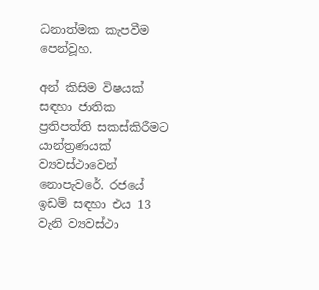ධනාත්මක කැපවීම පෙන්වූහ.

අන් කිසිම විෂයක්‌ සඳහා ජාතික ප්‍රතිපත්ති සකස්‌කිරීමට යාන්ත්‍රණයක්‌ ව්‍යවස්‌ථාවෙන් නොපැවරේ. රජයේ ඉඩම් සඳහා එය 13 වැනි ව්‍යවස්‌ථා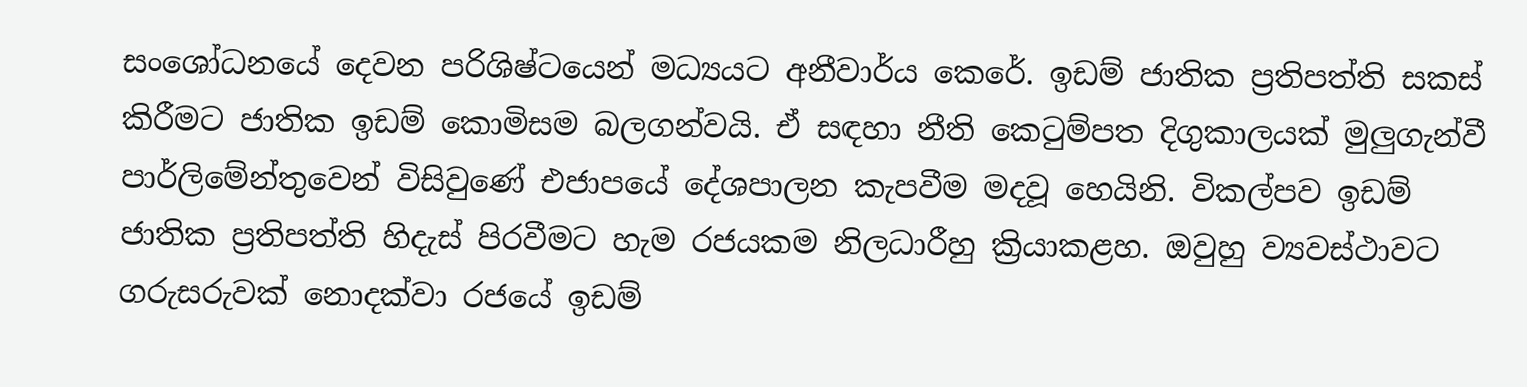සංශෝධනයේ දෙවන පරිශිෂ්ටයෙන් මධ්‍යයට අනීවාර්ය කෙරේ. ඉඩම් ජාතික ප්‍රතිපත්ති සකස්‌ කිරීමට ජාතික ඉඩම් කොමිසම බලගන්වයි. ඒ සඳහා නීති කෙටුම්පත දිගුකාලයක්‌ මුලුගැන්වී පාර්ලිමේන්තුවෙන් විසිවුණේ එජාපයේ දේශපාලන කැපවීම මදවූ හෙයිනි. විකල්පව ඉඩම් ජාතික ප්‍රතිපත්ති හිදැස්‌ පිරවීමට හැම රජයකම නිලධාරීහු ක්‍රියාකළහ. ඔවුහු ව්‍යවස්‌ථාවට ගරුසරුවක්‌ නොදක්‌වා රජයේ ඉඩම්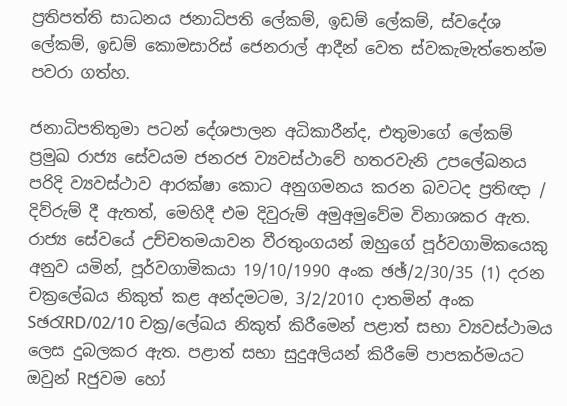ප්‍රතිපත්ති සාධනය ජනාධිපති ලේකම්, ඉඩම් ලේකම්, ස්‌වදේශ ලේකම්, ඉඩම් කොමසාරිස්‌ ජෙනරාල් ආදීන් වෙත ස්‌වකැමැත්තෙන්ම පවරා ගත්හ.

ජනාධිපතිතුමා පටන් දේශපාලන අධිකාරීන්ද, එතුමාගේ ලේකම් ප්‍රමුඛ රාජ්‍ය සේවයම ජනරජ ව්‍යවස්‌ථාවේ හතරවැනි උපලේඛනය පරිදි ව්‍යවස්‌ථාව ආරක්‌ෂා කොට අනුගමනය කරන බවටද ප්‍රතිඥා / දිව්රුම් දී ඇතත්, මෙහිදී එම දිවුරුම් අමුඅමුවේම විනාශකර ඇත. රාජ්‍ය සේවයේ උච්චතමයාවන වීරතුංගයන් ඔහුගේ පූර්වගාමිකයෙකු අනුව යමින්, පූර්වගාමිකයා 19/10/1990 අංක ඡඡ්/2/30/35 (1) දරන චක්‍රලේඛය නිකුත් කළ අන්දමටම, 3/2/2010 දාතමින් අංක SඡරැRD/02/10 චක්‍ර/ලේඛය නිකුත් කිරීමෙන් පළාත් සභා ව්‍යවස්‌ථාමය ලෙස දුබලකර ඇත. පළාත් සභා සුදුඅලියන් කිරීමේ පාපකර්මයට ඔවුන් Rජුවම හෝ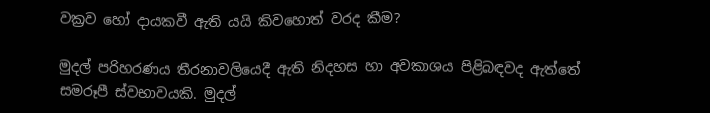වක්‍රව හෝ දායකවී ඇති යයි කිවහොත් වරද කීම?

මුදල් පරිහරණය තීරනාවලියෙදී ඇති නිදහස හා අවකාශය පිළිබඳවද ඇත්තේ සමරූපී ස්‌වභාවයකි. මුදල්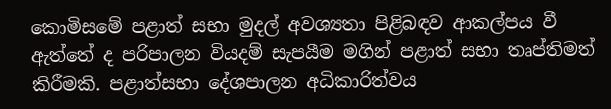කොමිසමේ පළාත් සභා මුදල් අවශ්‍යතා පිළිබඳව ආකල්පය වී ඇත්තේ ද පරිපාලන වියදම් සැපයීම මගින් පළාත් සභා තෘප්තිමත් කිරීමකි. පළාත්සභා දේශපාලන අධිකාරිත්වය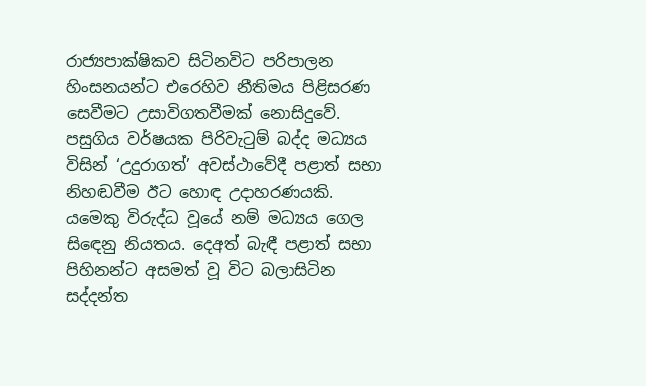රාජ්‍යපාක්‌ෂිකව සිටිනවිට පරිපාලන හිංසනයන්ට එරෙහිව නීතිමය පිළිසරණ සෙවීමට උසාවිගතවීමක්‌ නොසිදුවේ. පසුගිය වර්ෂයක පිරිවැටුම් බද්ද මධ්‍යය විසින් ‘උදුරාගත්’ අවස්‌ථාවේදී පළාත් සභා නිහඬවීම ඊට හොඳ උදාහරණයකි. යමෙකු විරුද්ධ වූයේ නම් මධ්‍යය ගෙල සිඳෙනු නියතය. දෙඅත් බැඳී පළාත් සභා පිහිනන්ට අසමත් වූ විට බලාසිටින සද්දන්ත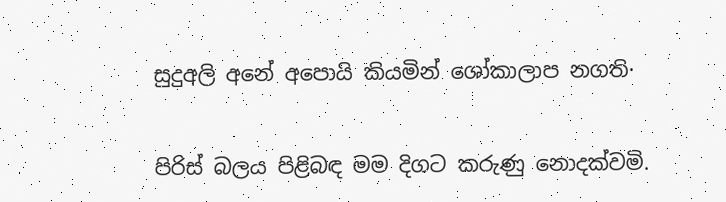සුදුඅලි අනේ අපොයි කියමින් ශෝකාලාප නගති·

පිරිස්‌ බලය පිළිබඳ මම දිගට කරුණු නොදක්‌වමි.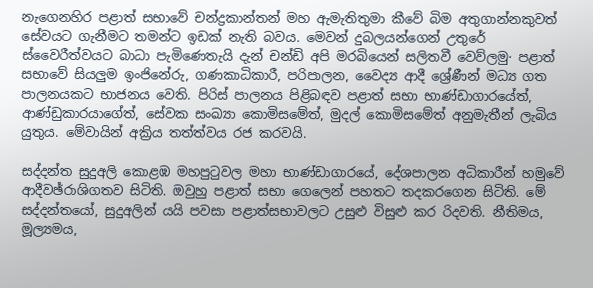නැගෙනහිර පළාත් සභාවේ චන්ද්‍රකාන්තන් මහ ඇමැතිතුමා කීවේ බිම අතුගාන්නකුවත් සේවයට ගැනීමට තමන්ට ඉඩක්‌ නැති බවය. මෙවන් දුබලයන්ගෙන් උතුරේ ස්‌වෛරීත්වයට බාධා පැමිණෙතැයි දැන් චන්ඩි අපි මරබියෙන් සලිතවී වෙව්ලමු· පළාත් සභාවේ සියලුම ඉංජිනේරු, ගණකාධිකාරී, පරිපාලන, වෛද්‍ය ආදී ශ්‍රේණීන් මධ්‍ය ගත පාලනයකට භාජනය වෙති. පිරිස්‌ පාලනය පිළිබඳව පළාත් සභා භාණ්‌ඩාගාරයේත්, ආණ්‌ඩුකාරයාගේත්, සේවක සංඛ්‍යා කොමිසමේත්, මුදල් කොමිසමේත් අනුමැතීන් ලැබිය යුතුය. මේවායින් අක්‍රිය තත්ත්වය රජ කරවයි.

සද්දන්ත සුදුඅලි කොළඹ මහපුටුවල මහා භාණ්‌ඩාගාරයේ, දේශපාලන අධිකාරීන් හමුවේ ආදීවඡ්රාශිගතව සිටිති. ඔවුහු පළාත් සභා ගෙලෙන් පහතට තදකරගෙන සිටිති. මේ සද්දන්තයෝ, සුදුඅලින් යයි පවසා පළාත්සභාවලට උසුළු විසුළු කර රිදවති. නීතිමය, මූල්‍යමය,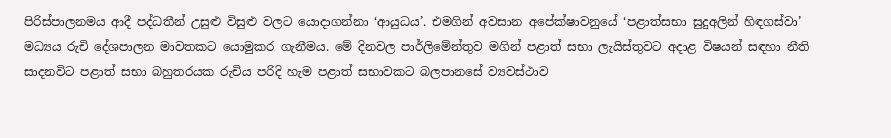පිරිස්‌පාලනමය ආදී පද්ධතීන් උසුළු විසුළු වලට යොදාගන්නා ‘ආයුධය’. එමගින් අවසාන අපේක්‌ෂාවනුයේ ‘පළාත්සභා සුදුඅලින් හිඳගස්‌වා’ මධ්‍යය රුචි දේශපාලන මාවතකට යොමුකර ගැනීමය. මේ දිනවල පාර්ලිමේන්තුව මගින් පළාත් සභා ලැයිස්‌තුවට අදාළ විෂයන් සඳහා නීති සාදනවිට පළාත් සභා බහුතරයක රුචිය පරිදි හැම පළාත් සභාවකට බලපානසේ ව්‍යවස්‌ථාව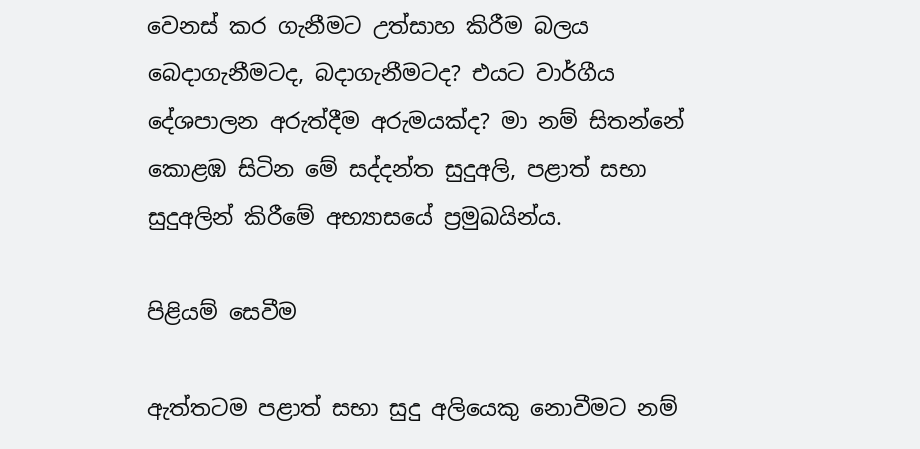වෙනස්‌ කර ගැනීමට උත්සාහ කිරීම බලය බෙදාගැනීමටද, බදාගැනීමටද? එයට වාර්ගීය දේශපාලන අරුත්දීම අරුමයක්‌ද? මා නම් සිතන්නේ කොළඹ සිටින මේ සද්දන්ත සුදුඅලි, පළාත් සභා සුදුඅලින් කිරීමේ අභ්‍යාසයේ ප්‍රමුඛයින්ය.

පිළියම් සෙවීම

ඇත්තටම පළාත් සභා සුදු අලියෙකු නොවීමට නම්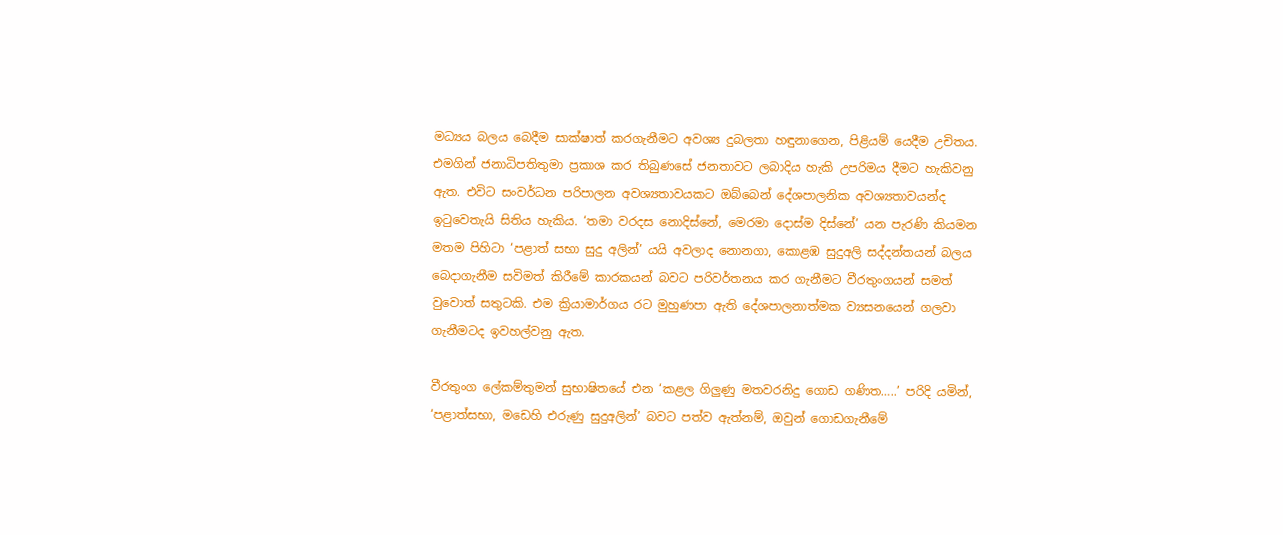මධ්‍යය බලය බෙදීම සාක්‌ෂාත් කරගැනීමට අවශ්‍ය දුබලතා හඳුනාගෙන, පිළියම් යෙදීම උචිතය. එමගින් ජනාධිපතිතුමා ප්‍රකාශ කර තිබුණසේ ජනතාවට ලබාදිය හැකි උපරිමය දීමට හැකිවනු ඇත. එවිට සංවර්ධන පරිපාලන අවශ්‍යතාවයකට ඔබ්බෙන් දේශපාලනික අවශ්‍යතාවයන්ද ඉටුවෙතැයි සිතිය හැකිය. ‘තමා වරදස නොදිස්‌නේ, මෙරමා දොස්‌ම දිස්‌නේ’ යන පැරණි කියමන මතම පිහිටා ‘පළාත් සභා සුදු අලින්’ යයි අවලාද නොනගා, කොළඹ සුදුඅලි සද්දන්තයන් බලය බෙදාගැනීම සවිමත් කිරීමේ කාරකයන් බවට පරිවර්තනය කර ගැනීමට වීරතුංගයන් සමත් වුවොත් සතුටකි. එම ක්‍රියාමාර්ගය රට මුහුණපා ඇති දේශපාලනාත්මක ව්‍යසනයෙන් ගලවා ගැනීමටද ඉවහල්වනු ඇත.

වීරතුංග ලේකම්තුමන් සුභාෂිතයේ එන ‘කළල ගිලුණු මතවරනිදු ගොඩ ගණිත…..’ පරිදි යමින්, ‘පළාත්සභා, මඩෙහි එරුණු සුදුඅලින්’ බවට පත්ව ඇත්නම්, ඔවුන් ගොඩගැනීමේ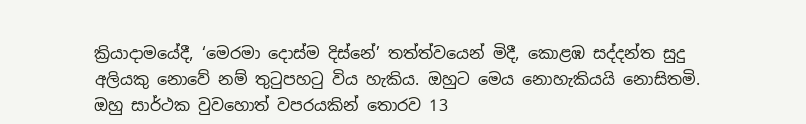ක්‍රියාදාමයේදී, ‘මෙරමා දොස්‌ම දිස්‌නේ’ තත්ත්වයෙන් මිදී, කොළඹ සද්දන්ත සුදු අලියකු නොවේ නම් තුටුපහටු විය හැකිය. ඔහුට මෙය නොහැකියයි නොසිතමි. ඔහු සාර්ථක වුවහොත් වපරයකින් තොරව 13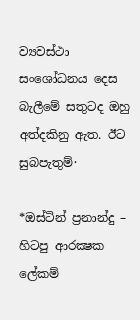ව්‍යවස්‌ථා සංශෝධනය දෙස බැලීමේ සතුටද ඔහු අත්දකිනු ඇත. ඊට සුබපැතුම්·

*ඔස්‌ටින් ප්‍රනාන්දු – හිටපු ආරක්‍ෂක ලේකම්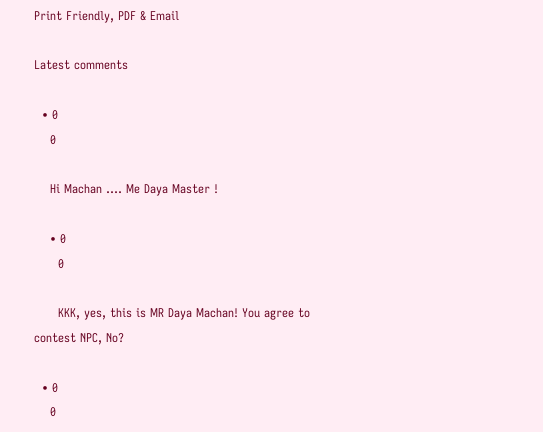Print Friendly, PDF & Email

Latest comments

  • 0
    0

    Hi Machan …. Me Daya Master !

    • 0
      0

      KKK, yes, this is MR Daya Machan! You agree to contest NPC, No?

  • 0
    0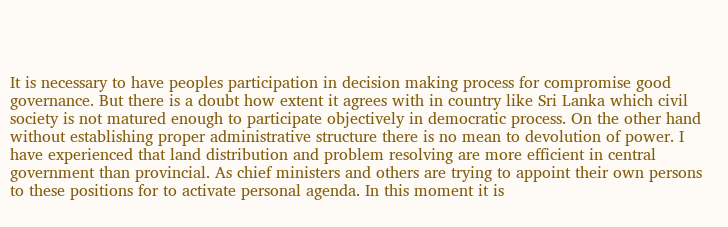It is necessary to have peoples participation in decision making process for compromise good governance. But there is a doubt how extent it agrees with in country like Sri Lanka which civil society is not matured enough to participate objectively in democratic process. On the other hand without establishing proper administrative structure there is no mean to devolution of power. I have experienced that land distribution and problem resolving are more efficient in central government than provincial. As chief ministers and others are trying to appoint their own persons to these positions for to activate personal agenda. In this moment it is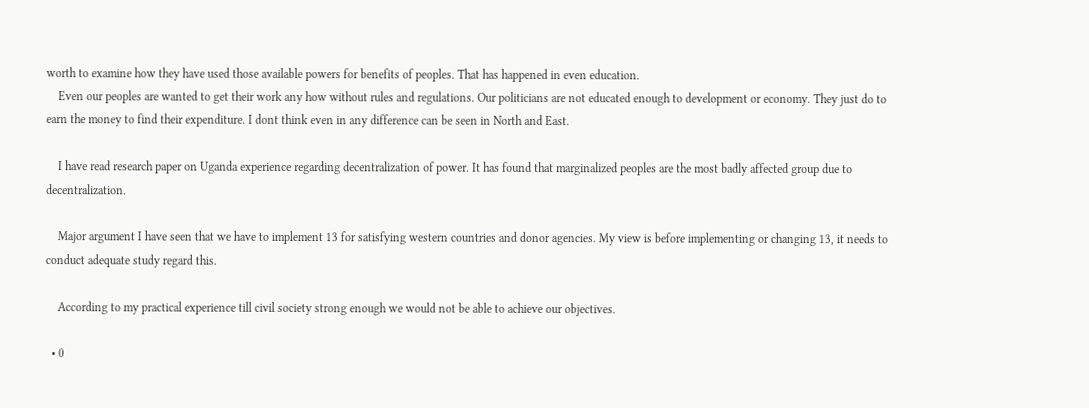worth to examine how they have used those available powers for benefits of peoples. That has happened in even education.
    Even our peoples are wanted to get their work any how without rules and regulations. Our politicians are not educated enough to development or economy. They just do to earn the money to find their expenditure. I dont think even in any difference can be seen in North and East.

    I have read research paper on Uganda experience regarding decentralization of power. It has found that marginalized peoples are the most badly affected group due to decentralization.

    Major argument I have seen that we have to implement 13 for satisfying western countries and donor agencies. My view is before implementing or changing 13, it needs to conduct adequate study regard this.

    According to my practical experience till civil society strong enough we would not be able to achieve our objectives.

  • 0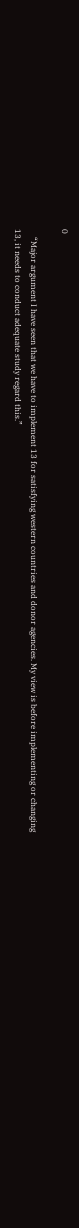0

    “Major argument I have seen that we have to implement 13 for satisfying western countries and donor agencies. My view is before implementing or changing 13, it needs to conduct adequate study regard this.”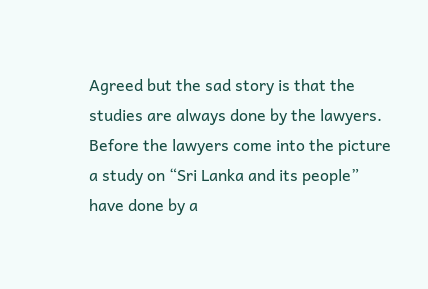Agreed but the sad story is that the studies are always done by the lawyers. Before the lawyers come into the picture a study on “Sri Lanka and its people” have done by a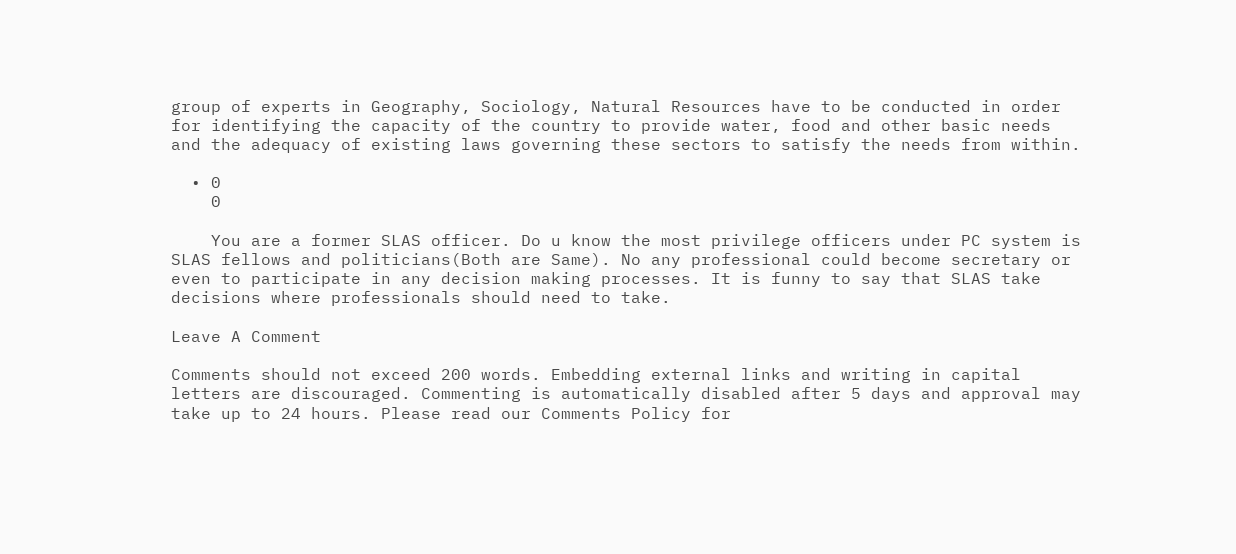group of experts in Geography, Sociology, Natural Resources have to be conducted in order for identifying the capacity of the country to provide water, food and other basic needs and the adequacy of existing laws governing these sectors to satisfy the needs from within.

  • 0
    0

    You are a former SLAS officer. Do u know the most privilege officers under PC system is SLAS fellows and politicians(Both are Same). No any professional could become secretary or even to participate in any decision making processes. It is funny to say that SLAS take decisions where professionals should need to take.

Leave A Comment

Comments should not exceed 200 words. Embedding external links and writing in capital letters are discouraged. Commenting is automatically disabled after 5 days and approval may take up to 24 hours. Please read our Comments Policy for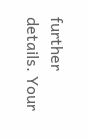further details. Your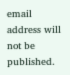email address will not be published.